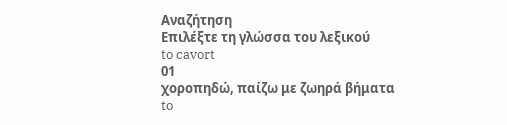Αναζήτηση
Επιλέξτε τη γλώσσα του λεξικού
to cavort
01
χοροπηδώ, παίζω με ζωηρά βήματα
to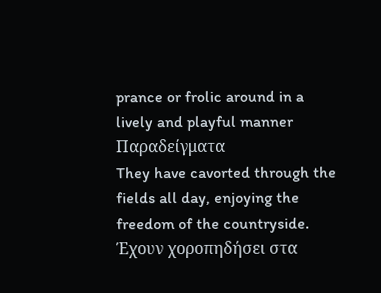prance or frolic around in a lively and playful manner
Παραδείγματα
They have cavorted through the fields all day, enjoying the freedom of the countryside.
Έχουν χοροπηδήσει στα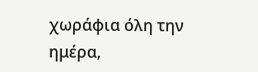χωράφια όλη την ημέρα,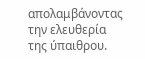απολαμβάνοντας την ελευθερία της ύπαιθρου.